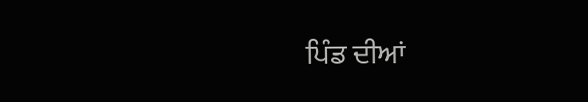ਪਿੰਡ ਦੀਆਂ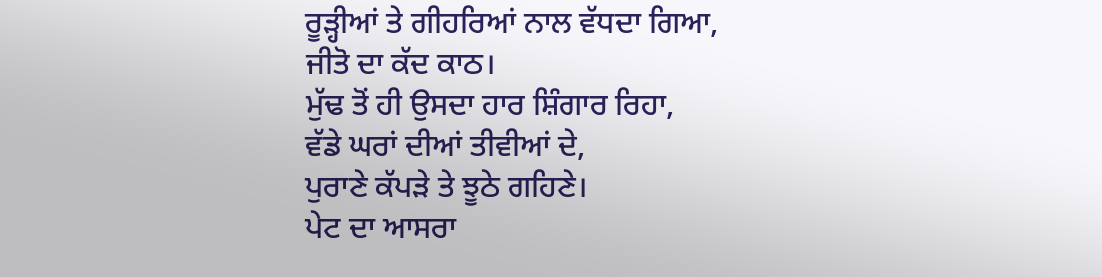ਰੂੜ੍ਹੀਆਂ ਤੇ ਗੀਹਰਿਆਂ ਨਾਲ ਵੱਧਦਾ ਗਿਆ,
ਜੀਤੋ ਦਾ ਕੱਦ ਕਾਠ।
ਮੁੱਢ ਤੋਂ ਹੀ ਉਸਦਾ ਹਾਰ ਸ਼ਿੰਗਾਰ ਰਿਹਾ,
ਵੱਡੇ ਘਰਾਂ ਦੀਆਂ ਤੀਵੀਆਂ ਦੇ,
ਪੁਰਾਣੇ ਕੱਪੜੇ ਤੇ ਝੂਠੇ ਗਹਿਣੇ।
ਪੇਟ ਦਾ ਆਸਰਾ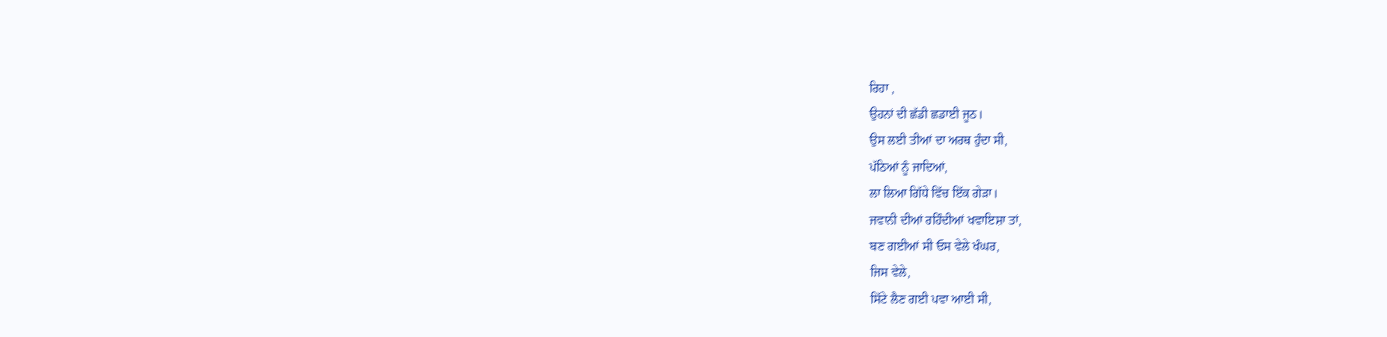ਰਿਹਾ ,
ਉਹਨਾਂ ਦੀ ਛੱਡੀ ਛਡਾਈ ਜੂਠ।
ਉਸ ਲਈ ਤੀਆਂ ਦਾ ਅਰਥ ਹੁੰਦਾ ਸੀ,
ਪੱਠਿਆਂ ਨੂੰ ਜਾਦਿਆਂ,
ਲਾ ਲਿਆ ਗਿੱਧੇ ਵਿੱਚ ਇੱਕ ਗੇੜਾ।
ਜਵਾਨੀ ਦੀਆਂ ਰਹਿੰਦੀਆਂ ਖਵਾਇਸ਼ਾ ਤਾਂ,
ਬਣ ਗਈਆਂ ਸੀ ਓਸ ਵੇਲੇ ਖੰਘਰ,
ਜਿਸ ਵੇਲੇ,
ਸਿੱਟੇ ਲੈਣ ਗਈ ਪਵਾ ਆਈ ਸੀ,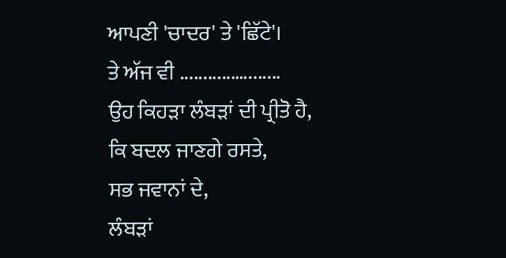ਆਪਣੀ 'ਚਾਦਰ' ਤੇ 'ਛਿੱਟੇ'।
ਤੇ ਅੱਜ ਵੀ ............….......
ਉਹ ਕਿਹੜਾ ਲੰਬੜਾਂ ਦੀ ਪ੍ਰੀਤੋ ਹੈ,
ਕਿ ਬਦਲ ਜਾਣਗੇ ਰਸਤੇ,
ਸਭ ਜਵਾਨਾਂ ਦੇ,
ਲੰਬੜਾਂ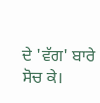ਦੇ 'ਵੱਗ' ਬਾਰੇ ਸੋਚ ਕੇ।